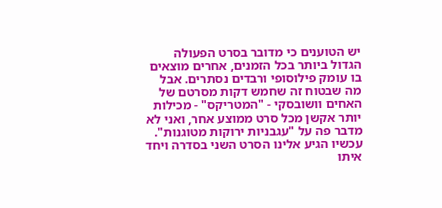יש הטוענים כי מדובר בסרט הפעולה הגדול ביותר בכל הזמנים, אחרים מוצאים בו עומק פילוסופי ורבדים נסתרים. אבל מה שבטוח זה שחמש דקות מסרטם של האחים וושובסקי - "המטריקס" - מכילות יותר אקשן מכל סרט ממוצע אחר, ואני לא מדבר פה על "עגבניות ירוקות מטוגנות".
עכשיו הגיע אלינו הסרט השני בסדרה ויחד איתו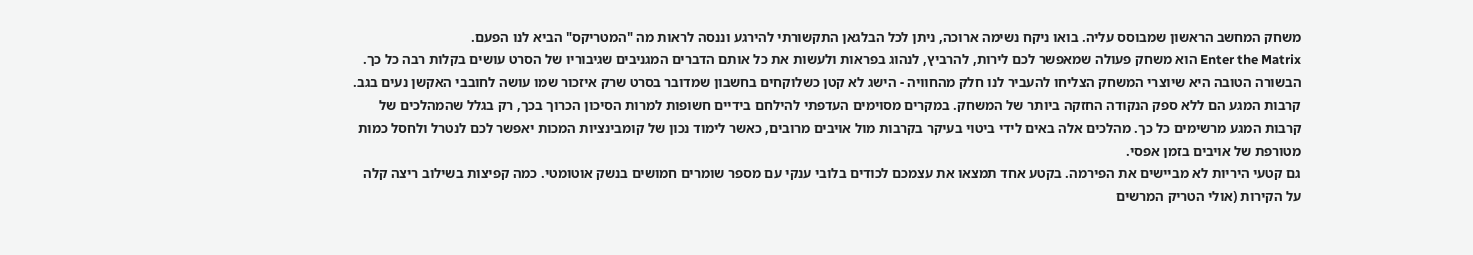משחק המחשב הראשון שמבוסס עליה. בואו ניקח נשימה ארוכה, ניתן לכל הבלגאן התקשורתי להירגע וננסה לראות מה "המטריקס" הביא לנו הפעם.
Enter the Matrix הוא משחק פעולה שמאפשר לכם לירות, להרביץ, לנהוג בפראות ולעשות את כל אותם הדברים המגניבים שגיבוריו של הסרט עושים בקלות רבה כל כך. הבשורה הטובה היא שיוצרי המשחק הצליחו להעביר לנו חלק מהחוויה - הישג לא קטן כשלוקחים בחשבון שמדובר בסרט שרק איזכור שמו עושה לחובבי האקשן נעים בגב.
קרבות המגע הם ללא ספק הנקודה החזקה ביותר של המשחק. במקרים מסוימים העדפתי להילחם בידיים חשופות למרות הסיכון הכרוך בכך, רק בגלל שהמהלכים של קרבות המגע מרשימים כל כך. מהלכים אלה באים לידי ביטוי בעיקר בקרבות מול אויבים מרובים, כאשר לימוד נכון של קומבינציות המכות יאפשר לכם לנטרל ולחסל כמות מטורפת של אויבים בזמן אפסי.
גם קטעי היריות לא מביישים את הפירמה. בקטע אחד תמצאו את עצמכם לכודים בלובי ענקי עם מספר שומרים חמושים בנשק אוטומטי. כמה קפיצות בשילוב ריצה קלה על הקירות (אולי הטריק המרשים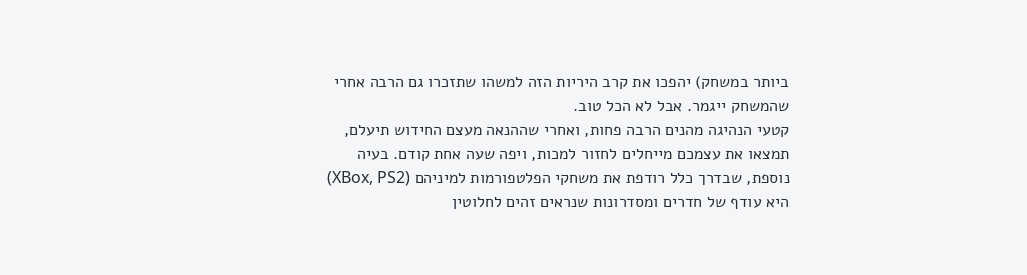ביותר במשחק) יהפכו את קרב היריות הזה למשהו שתזכרו גם הרבה אחרי שהמשחק ייגמר. אבל לא הכל טוב.
קטעי הנהיגה מהנים הרבה פחות, ואחרי שההנאה מעצם החידוש תיעלם, תמצאו את עצמכם מייחלים לחזור למכות, ויפה שעה אחת קודם. בעיה נוספת, שבדרך כלל רודפת את משחקי הפלטפורמות למיניהם (XBox, PS2) היא עודף של חדרים ומסדרונות שנראים זהים לחלוטין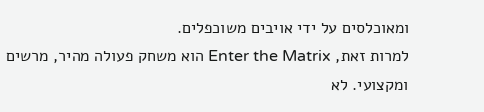ומאוכלסים על ידי אויבים משוכפלים.
למרות זאת, Enter the Matrix הוא משחק פעולה מהיר, מרשים ומקצועי. לא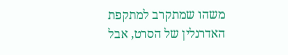משהו שמתקרב למתקפת האדרנלין של הסרט, אבל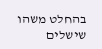בהחלט משהו שישלים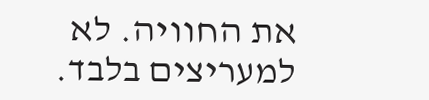את החוויה. לא למעריצים בלבד.